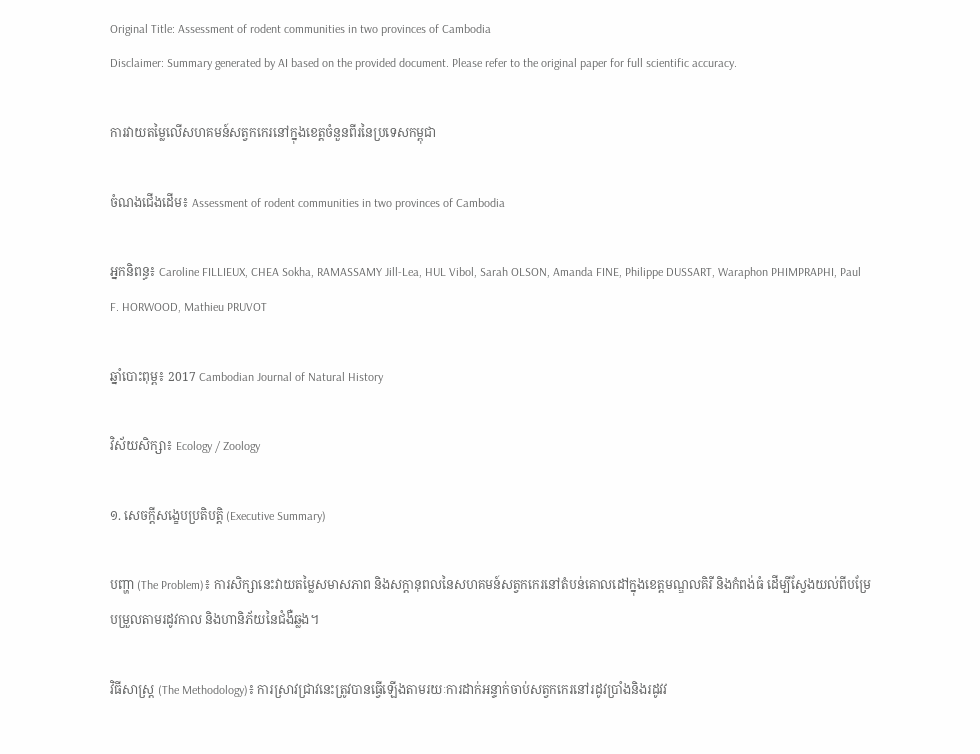Original Title: Assessment of rodent communities in two provinces of Cambodia
Disclaimer: Summary generated by AI based on the provided document. Please refer to the original paper for full scientific accuracy.

ការវាយតម្លៃលើសហគមន៍សត្វកកេរនៅក្នុងខេត្តចំនួនពីរនៃប្រទេសកម្ពុជា

ចំណងជើងដើម៖ Assessment of rodent communities in two provinces of Cambodia

អ្នកនិពន្ធ៖ Caroline FILLIEUX, CHEA Sokha, RAMASSAMY Jill-Lea, HUL Vibol, Sarah OLSON, Amanda FINE, Philippe DUSSART, Waraphon PHIMPRAPHI, Paul F. HORWOOD, Mathieu PRUVOT

ឆ្នាំបោះពុម្ព៖ 2017 Cambodian Journal of Natural History

វិស័យសិក្សា៖ Ecology / Zoology

១. សេចក្តីសង្ខេបប្រតិបត្តិ (Executive Summary)

បញ្ហា (The Problem)៖ ការសិក្សានេះវាយតម្លៃសមាសភាព និងសក្ដានុពលនៃសហគមន៍សត្វកកេរនៅតំបន់គោលដៅក្នុងខេត្តមណ្ឌលគិរី និងកំពង់ធំ ដើម្បីស្វែងយល់ពីបម្រែបម្រួលតាមរដូវកាល និងហានិភ័យនៃជំងឺឆ្លង។

វិធីសាស្ត្រ (The Methodology)៖ ការស្រាវជ្រាវនេះត្រូវបានធ្វើឡើងតាមរយៈការដាក់អន្ទាក់ចាប់សត្វកកេរនៅរដូវប្រាំងនិងរដូវវ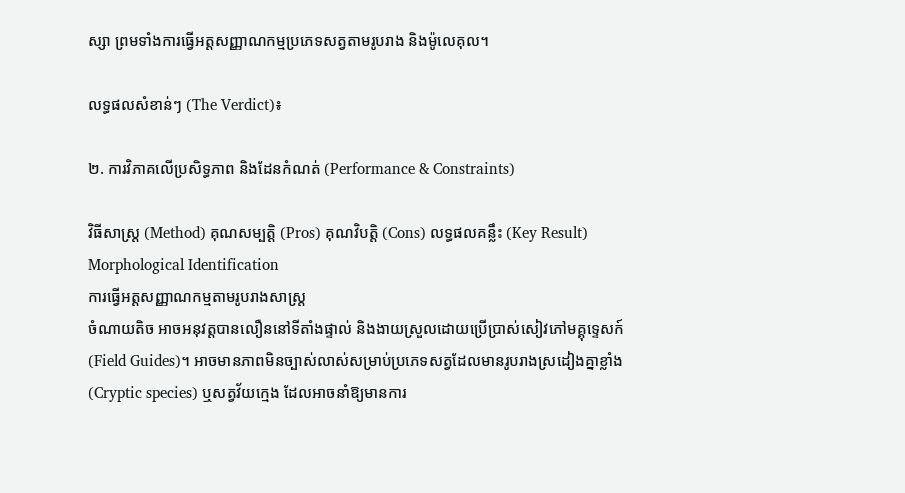ស្សា ព្រមទាំងការធ្វើអត្តសញ្ញាណកម្មប្រភេទសត្វតាមរូបរាង និងម៉ូលេគុល។

លទ្ធផលសំខាន់ៗ (The Verdict)៖

២. ការវិភាគលើប្រសិទ្ធភាព និងដែនកំណត់ (Performance & Constraints)

វិធីសាស្ត្រ (Method) គុណសម្បត្តិ (Pros) គុណវិបត្តិ (Cons) លទ្ធផលគន្លឹះ (Key Result)
Morphological Identification
ការធ្វើអត្តសញ្ញាណកម្មតាមរូបរាងសាស្ត្រ
ចំណាយតិច អាចអនុវត្តបានលឿននៅទីតាំងផ្ទាល់ និងងាយស្រួលដោយប្រើប្រាស់សៀវភៅមគ្គុទ្ទេសក៍ (Field Guides)។ អាចមានភាពមិនច្បាស់លាស់សម្រាប់ប្រភេទសត្វដែលមានរូបរាងស្រដៀងគ្នាខ្លាំង (Cryptic species) ឬសត្វវ័យក្មេង ដែលអាចនាំឱ្យមានការ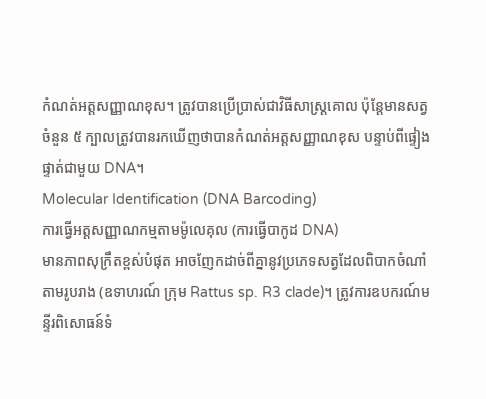កំណត់អត្តសញ្ញាណខុស។ ត្រូវបានប្រើប្រាស់ជាវិធីសាស្ត្រគោល ប៉ុន្តែមានសត្វចំនួន ៥ ក្បាលត្រូវបានរកឃើញថាបានកំណត់អត្តសញ្ញាណខុស បន្ទាប់ពីផ្ទៀងផ្ទាត់ជាមួយ DNA។
Molecular Identification (DNA Barcoding)
ការធ្វើអត្តសញ្ញាណកម្មតាមម៉ូលេគុល (ការធ្វើបាកូដ DNA)
មានភាពសុក្រឹតខ្ពស់បំផុត អាចញែកដាច់ពីគ្នានូវប្រភេទសត្វដែលពិបាកចំណាំតាមរូបរាង (ឧទាហរណ៍ ក្រុម Rattus sp. R3 clade)។ ត្រូវការឧបករណ៍មន្ទីរពិសោធន៍ទំ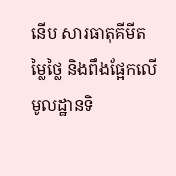នើប សារធាតុគីមីតម្លៃថ្លៃ និងពឹងផ្អែកលើមូលដ្ឋានទិ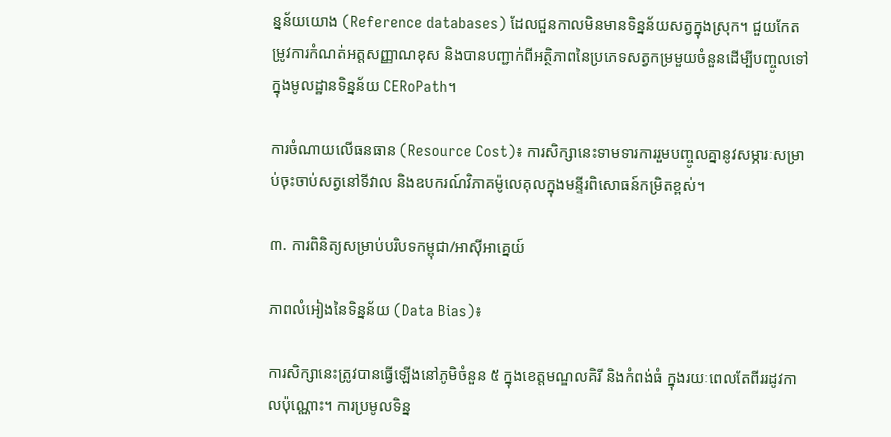ន្នន័យយោង (Reference databases) ដែលជួនកាលមិនមានទិន្នន័យសត្វក្នុងស្រុក។ ជួយកែតម្រូវការកំណត់អត្តសញ្ញាណខុស និងបានបញ្ជាក់ពីអត្ថិភាពនៃប្រភេទសត្វកម្រមួយចំនួនដើម្បីបញ្ចូលទៅក្នុងមូលដ្ឋានទិន្នន័យ CERoPath។

ការចំណាយលើធនធាន (Resource Cost)៖ ការសិក្សានេះទាមទារការរួមបញ្ចូលគ្នានូវសម្ភារៈសម្រាប់ចុះចាប់សត្វនៅទីវាល និងឧបករណ៍វិភាគម៉ូលេគុលក្នុងមន្ទីរពិសោធន៍កម្រិតខ្ពស់។

៣. ការពិនិត្យសម្រាប់បរិបទកម្ពុជា/អាស៊ីអាគ្នេយ៍

ភាពលំអៀងនៃទិន្នន័យ (Data Bias)៖

ការសិក្សានេះត្រូវបានធ្វើឡើងនៅភូមិចំនួន ៥ ក្នុងខេត្តមណ្ឌលគិរី និងកំពង់ធំ ក្នុងរយៈពេលតែពីររដូវកាលប៉ុណ្ណោះ។ ការប្រមូលទិន្ន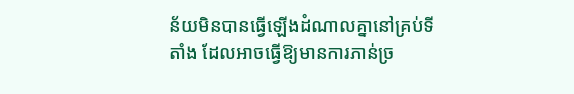ន័យមិនបានធ្វើឡើងដំណាលគ្នានៅគ្រប់ទីតាំង ដែលអាចធ្វើឱ្យមានការភាន់ច្រ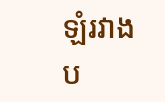ឡំរវាងប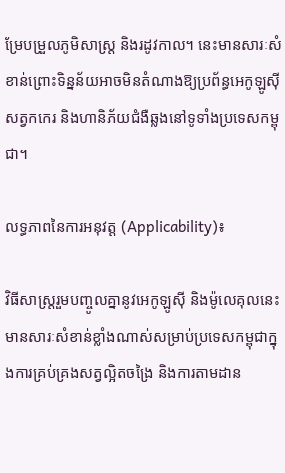ម្រែបម្រួលភូមិសាស្ត្រ និងរដូវកាល។ នេះមានសារៈសំខាន់ព្រោះទិន្នន័យអាចមិនតំណាងឱ្យប្រព័ន្ធអេកូឡូស៊ីសត្វកកេរ និងហានិភ័យជំងឺឆ្លងនៅទូទាំងប្រទេសកម្ពុជា។

លទ្ធភាពនៃការអនុវត្ត (Applicability)៖

វិធីសាស្ត្ររួមបញ្ចូលគ្នានូវអេកូឡូស៊ី និងម៉ូលេគុលនេះ មានសារៈសំខាន់ខ្លាំងណាស់សម្រាប់ប្រទេសកម្ពុជាក្នុងការគ្រប់គ្រងសត្វល្អិតចង្រៃ និងការតាមដាន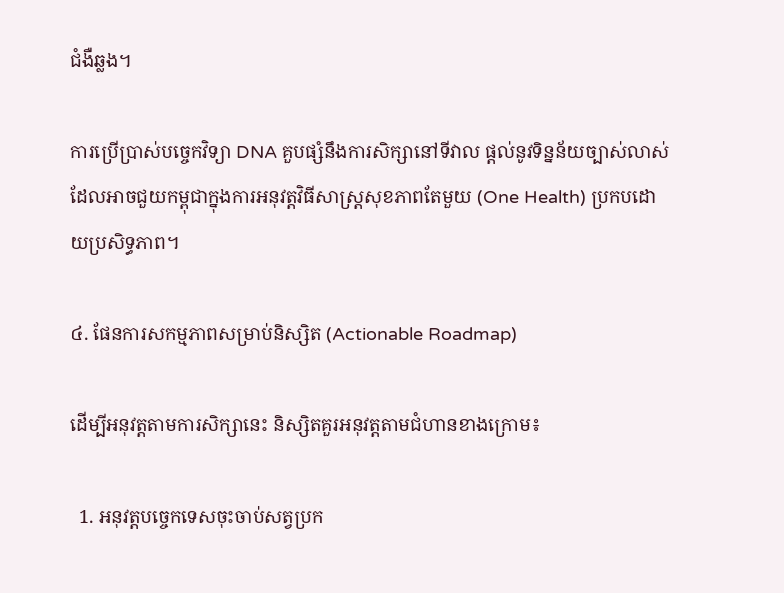ជំងឺឆ្លង។

ការប្រើប្រាស់បច្ចេកវិទ្យា DNA គួបផ្សំនឹងការសិក្សានៅទីវាល ផ្តល់នូវទិន្នន័យច្បាស់លាស់ដែលអាចជួយកម្ពុជាក្នុងការអនុវត្តវិធីសាស្ត្រសុខភាពតែមួយ (One Health) ប្រកបដោយប្រសិទ្ធភាព។

៤. ផែនការសកម្មភាពសម្រាប់និស្សិត (Actionable Roadmap)

ដើម្បីអនុវត្តតាមការសិក្សានេះ និស្សិតគួរអនុវត្តតាមជំហានខាងក្រោម៖

  1. អនុវត្តបច្ចេកទេសចុះចាប់សត្វប្រក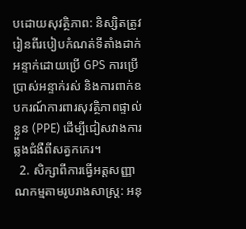បដោយសុវត្ថិភាព: និស្សិតត្រូវរៀនពីរបៀបកំណត់ទីតាំងដាក់អន្ទាក់ដោយប្រើ GPS ការប្រើប្រាស់អន្ទាក់រស់ និងការពាក់ឧបករណ៍ការពារសុវត្ថិភាពផ្ទាល់ខ្លួន (PPE) ដើម្បីជៀសវាងការឆ្លងជំងឺពីសត្វកកេរ។
  2. សិក្សាពីការធ្វើអត្តសញ្ញាណកម្មតាមរូបរាងសាស្ត្រ: អនុ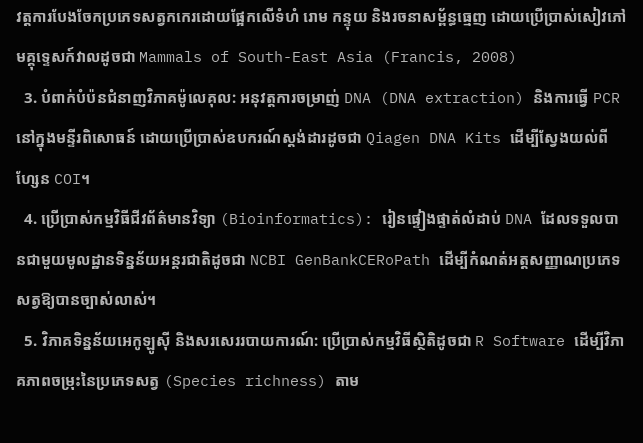វត្តការបែងចែកប្រភេទសត្វកកេរដោយផ្អែកលើទំហំ រោម កន្ទុយ និងរចនាសម្ព័ន្ធធ្មេញ ដោយប្រើប្រាស់សៀវភៅមគ្គុទ្ទេសក៍វាលដូចជា Mammals of South-East Asia (Francis, 2008)
  3. បំពាក់បំប៉នជំនាញវិភាគម៉ូលេគុល: អនុវត្តការចម្រាញ់ DNA (DNA extraction) និងការធ្វើ PCR នៅក្នុងមន្ទីរពិសោធន៍ ដោយប្រើប្រាស់ឧបករណ៍ស្តង់ដារដូចជា Qiagen DNA Kits ដើម្បីស្វែងយល់ពីហ្សែន COI។
  4. ប្រើប្រាស់កម្មវិធីជីវព័ត៌មានវិទ្យា (Bioinformatics): រៀនផ្ទៀងផ្ទាត់លំដាប់ DNA ដែលទទួលបានជាមួយមូលដ្ឋានទិន្នន័យអន្តរជាតិដូចជា NCBI GenBankCERoPath ដើម្បីកំណត់អត្តសញ្ញាណប្រភេទសត្វឱ្យបានច្បាស់លាស់។
  5. វិភាគទិន្នន័យអេកូឡូស៊ី និងសរសេររបាយការណ៍: ប្រើប្រាស់កម្មវិធីស្ថិតិដូចជា R Software ដើម្បីវិភាគភាពចម្រុះនៃប្រភេទសត្វ (Species richness) តាម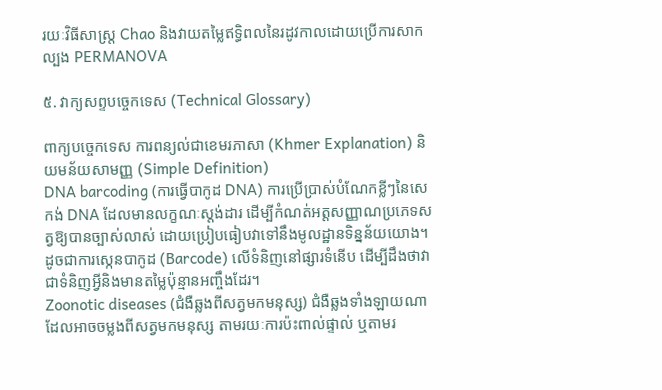រយៈវិធីសាស្ត្រ Chao និងវាយតម្លៃឥទ្ធិពលនៃរដូវកាលដោយប្រើការសាកល្បង PERMANOVA

៥. វាក្យសព្ទបច្ចេកទេស (Technical Glossary)

ពាក្យបច្ចេកទេស ការពន្យល់ជាខេមរភាសា (Khmer Explanation) និយមន័យសាមញ្ញ (Simple Definition)
DNA barcoding (ការធ្វើបាកូដ DNA) ការប្រើប្រាស់បំណែកខ្លីៗនៃសេកង់ DNA ដែលមានលក្ខណៈស្តង់ដារ ដើម្បីកំណត់អត្តសញ្ញាណប្រភេទសត្វឱ្យបានច្បាស់លាស់ ដោយប្រៀបធៀបវាទៅនឹងមូលដ្ឋានទិន្នន័យយោង។ ដូចជាការស្កេនបាកូដ (Barcode) លើទំនិញនៅផ្សារទំនើប ដើម្បីដឹងថាវាជាទំនិញអ្វីនិងមានតម្លៃប៉ុន្មានអញ្ចឹងដែរ។
Zoonotic diseases (ជំងឺឆ្លងពីសត្វមកមនុស្ស) ជំងឺឆ្លងទាំងឡាយណាដែលអាចចម្លងពីសត្វមកមនុស្ស តាមរយៈការប៉ះពាល់ផ្ទាល់ ឬតាមរ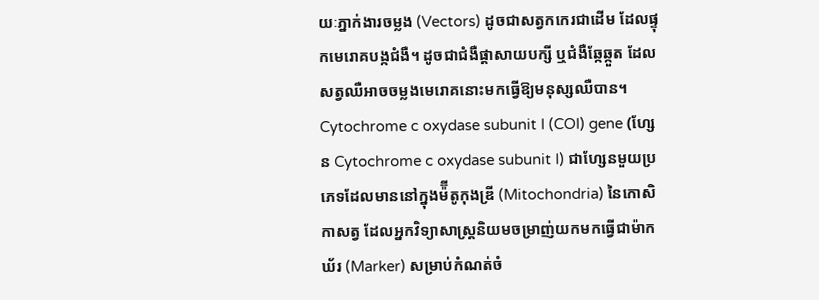យៈភ្នាក់ងារចម្លង (Vectors) ដូចជាសត្វកកេរជាដើម ដែលផ្ទុកមេរោគបង្កជំងឺ។ ដូចជាជំងឺផ្តាសាយបក្សី ឬជំងឺឆ្កែឆ្កួត ដែលសត្វឈឺអាចចម្លងមេរោគនោះមកធ្វើឱ្យមនុស្សឈឺបាន។
Cytochrome c oxydase subunit I (COI) gene (ហ្សែន Cytochrome c oxydase subunit I) ជាហ្សែនមួយប្រភេទដែលមាននៅក្នុងម៉៊ីតូកុងឌ្រី (Mitochondria) នៃកោសិកាសត្វ ដែលអ្នកវិទ្យាសាស្ត្រនិយមចម្រាញ់យកមកធ្វើជាម៉ាកឃ័រ (Marker) សម្រាប់កំណត់ចំ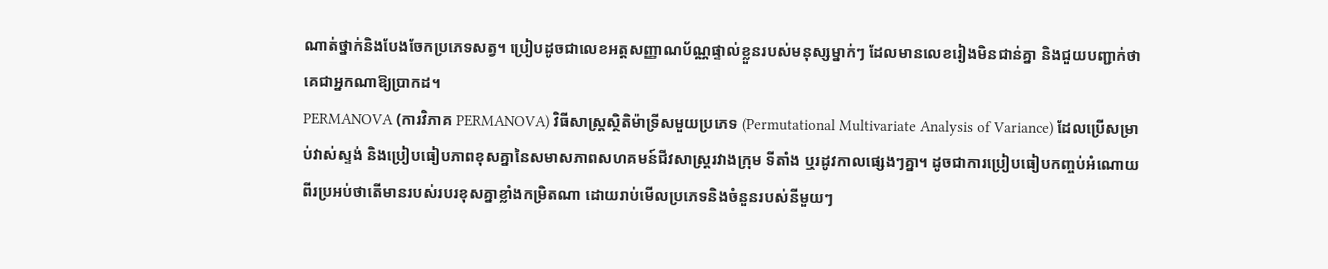ណាត់ថ្នាក់និងបែងចែកប្រភេទសត្វ។ ប្រៀបដូចជាលេខអត្តសញ្ញាណប័ណ្ណផ្ទាល់ខ្លួនរបស់មនុស្សម្នាក់ៗ ដែលមានលេខរៀងមិនជាន់គ្នា និងជួយបញ្ជាក់ថាគេជាអ្នកណាឱ្យប្រាកដ។
PERMANOVA (ការវិភាគ PERMANOVA) វិធីសាស្ត្រស្ថិតិម៉ាទ្រីសមួយប្រភេទ (Permutational Multivariate Analysis of Variance) ដែលប្រើសម្រាប់វាស់ស្ទង់ និងប្រៀបធៀបភាពខុសគ្នានៃសមាសភាពសហគមន៍ជីវសាស្រ្តរវាងក្រុម ទីតាំង ឬរដូវកាលផ្សេងៗគ្នា។ ដូចជាការប្រៀបធៀបកញ្ចប់អំណោយពីរប្រអប់ថាតើមានរបស់របរខុសគ្នាខ្លាំងកម្រិតណា ដោយរាប់មើលប្រភេទនិងចំនួនរបស់នីមួយៗ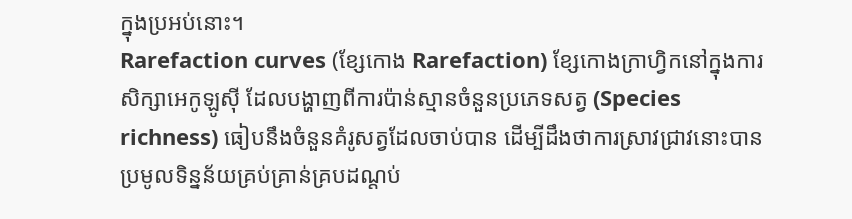ក្នុងប្រអប់នោះ។
Rarefaction curves (ខ្សែកោង Rarefaction) ខ្សែកោងក្រាហ្វិកនៅក្នុងការសិក្សាអេកូឡូស៊ី ដែលបង្ហាញពីការប៉ាន់ស្មានចំនួនប្រភេទសត្វ (Species richness) ធៀបនឹងចំនួនគំរូសត្វដែលចាប់បាន ដើម្បីដឹងថាការស្រាវជ្រាវនោះបានប្រមូលទិន្នន័យគ្រប់គ្រាន់គ្របដណ្តប់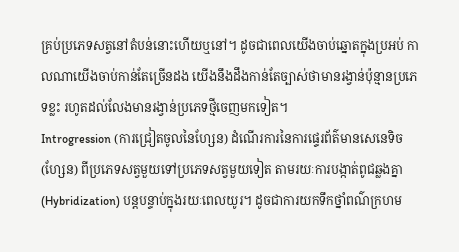គ្រប់ប្រភេទសត្វនៅតំបន់នោះហើយឬនៅ។ ដូចជាពេលយើងចាប់ឆ្នោតក្នុងប្រអប់ កាលណាយើងចាប់កាន់តែច្រើនដង យើងនឹងដឹងកាន់តែច្បាស់ថាមានរង្វាន់ប៉ុន្មានប្រភេទខ្លះ រហូតដល់លែងមានរង្វាន់ប្រភេទថ្មីចេញមកទៀត។
Introgression (ការជ្រៀតចូលនៃហ្សែន) ដំណើរការនៃការផ្ទេរព័ត៌មានសេនេទិច (ហ្សែន) ពីប្រភេទសត្វមួយទៅប្រភេទសត្វមួយទៀត តាមរយៈការបង្កាត់ពូជឆ្លងគ្នា (Hybridization) បន្តបន្ទាប់ក្នុងរយៈពេលយូរ។ ដូចជាការយកទឹកថ្នាំពណ៌ក្រហម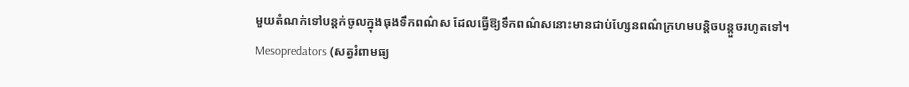មួយតំណក់ទៅបន្តក់ចូលក្នុងធុងទឹកពណ៌ស ដែលធ្វើឱ្យទឹកពណ៌សនោះមានជាប់ហ្សែនពណ៌ក្រហមបន្តិចបន្តួចរហូតទៅ។
Mesopredators (សត្វរំពាមធ្យ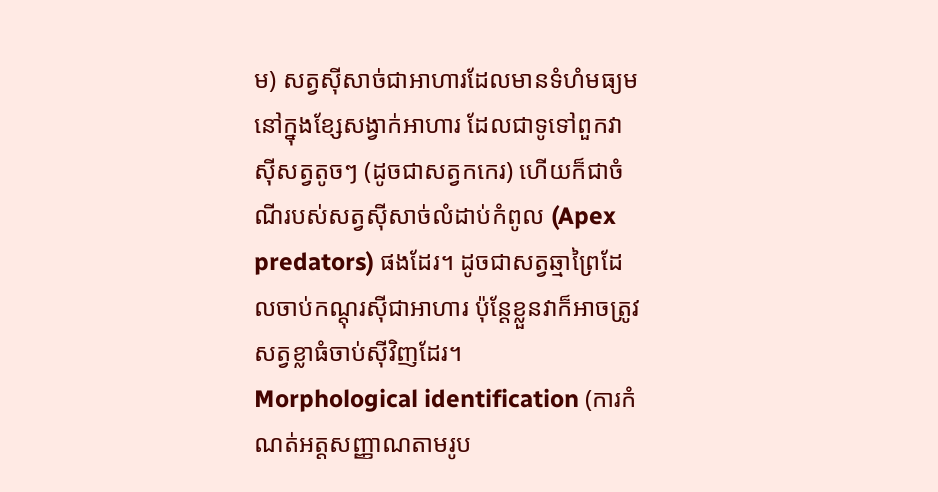ម) សត្វស៊ីសាច់ជាអាហារដែលមានទំហំមធ្យមនៅក្នុងខ្សែសង្វាក់អាហារ ដែលជាទូទៅពួកវាស៊ីសត្វតូចៗ (ដូចជាសត្វកកេរ) ហើយក៏ជាចំណីរបស់សត្វស៊ីសាច់លំដាប់កំពូល (Apex predators) ផងដែរ។ ដូចជាសត្វឆ្មាព្រៃដែលចាប់កណ្តុរស៊ីជាអាហារ ប៉ុន្តែខ្លួនវាក៏អាចត្រូវសត្វខ្លាធំចាប់ស៊ីវិញដែរ។
Morphological identification (ការកំណត់អត្តសញ្ញាណតាមរូប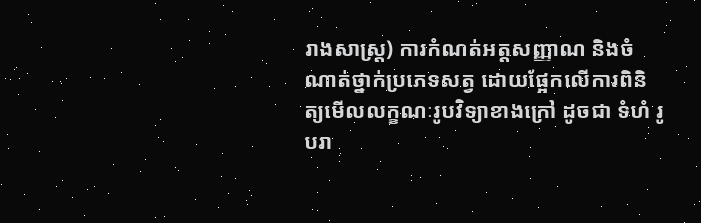រាងសាស្ត្រ) ការកំណត់អត្តសញ្ញាណ និងចំណាត់ថ្នាក់ប្រភេទសត្វ ដោយផ្អែកលើការពិនិត្យមើលលក្ខណៈរូបវិទ្យាខាងក្រៅ ដូចជា ទំហំ រូបរា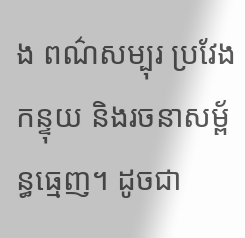ង ពណ៌សម្បុរ ប្រវែងកន្ទុយ និងរចនាសម្ព័ន្ធធ្មេញ។ ដូចជា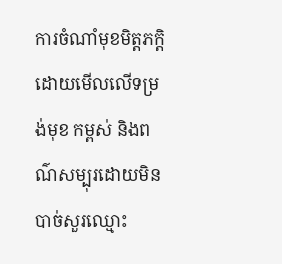ការចំណាំមុខមិត្តភក្តិ ដោយមើលលើទម្រង់មុខ កម្ពស់ និងពណ៌សម្បុរដោយមិនបាច់សួរឈ្មោះ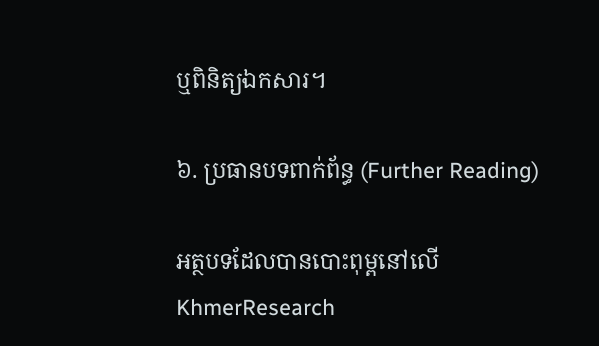ឬពិនិត្យឯកសារ។

៦. ប្រធានបទពាក់ព័ន្ធ (Further Reading)

អត្ថបទដែលបានបោះពុម្ពនៅលើ KhmerResearch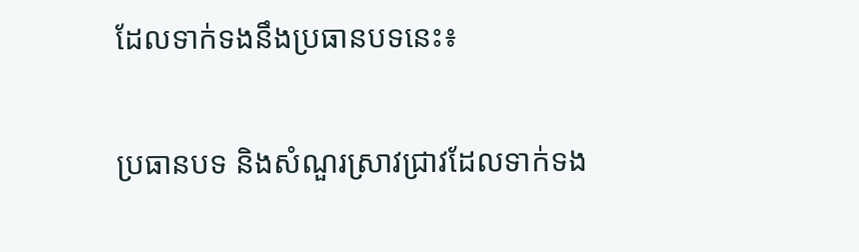ដែលទាក់ទងនឹងប្រធានបទនេះ៖

ប្រធានបទ និងសំណួរស្រាវជ្រាវដែលទាក់ទង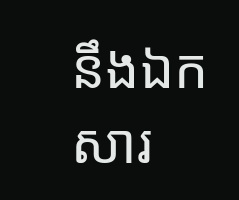នឹងឯកសារ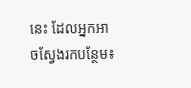នេះ ដែលអ្នកអាចស្វែងរកបន្ថែម៖